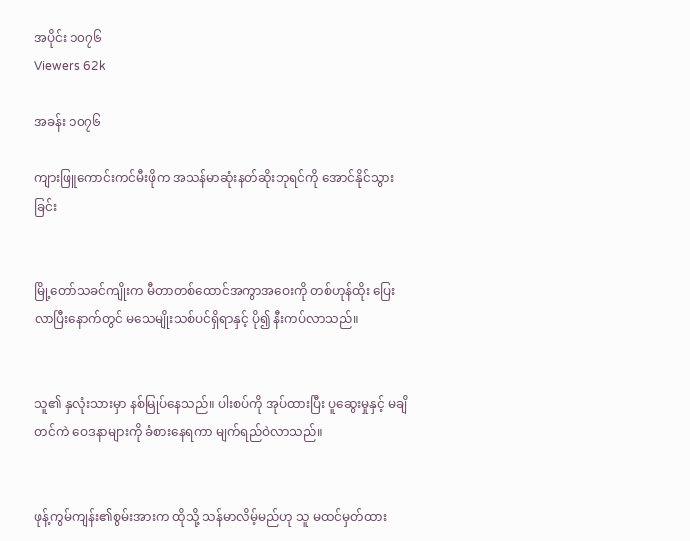အပိုင်း ၁၀၇၆
Viewers 62k

အခန်း ၁၀၇၆

ကျားဖြူကောင်းကင်မီးဖိုက အသန်မာဆုံးနတ်ဆိုးဘုရင်ကို အောင်နိုင်သွားခြင်း


မြို့တော်သခင်ကျိုးက မီတာတစ်ထောင်အကွာအဝေးကို တစ်ဟုန်ထိုး ပြေးလာပြီးနောက်တွင် မသေမျိုးသစ်ပင်ရှိရာနှင့် ပို၍ နီးကပ်လာသည်။


သူ၏ နှလုံးသားမှာ နစ်မြုပ်နေသည်။ ပါးစပ်ကို အုပ်ထားပြီး ပူဆွေးမှုနှင့် မချိတင်ကဲ ဝေဒနာများကို ခံစားနေရကာ မျက်ရည်ဝဲလာသည်။


ဖုန့်ကွမ်ကျန်း၏စွမ်းအားက ထိုသို့ သန်မာလိမ့်မည်ဟု သူ မထင်မှတ်ထား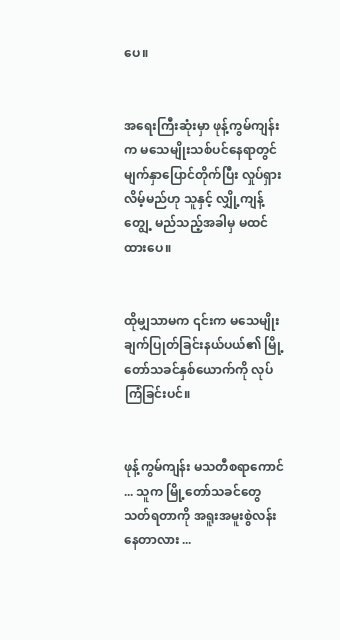ပေ။


အရေးကြီးဆုံးမှာ ဖုန့်ကွမ်ကျန်းက မသေမျိုးသစ်ပင်နေရာတွင် မျက်နှာပြောင်တိုက်ပြီး လှုပ်ရှားလိမ့်မည်ဟု သူနှင့် လျှို့ကျန့်တျွေ့ မည်သည့်အခါမှ မထင်ထားပေ။


ထိုမျှသာမက ၎င်းက မသေမျိုးချက်ပြုတ်ခြင်းနယ်ပယ်၏ မြို့တော်သခင်နှစ်ယောက်ကို လုပ်ကြံခြင်းပင်။


ဖုန့်ကွမ်ကျန်း မသတီစရာကောင် ... သူက မြို့တော်သခင်တွေ သတ်ရတာကို အရူးအမူးစွဲလန်းနေတာလား ...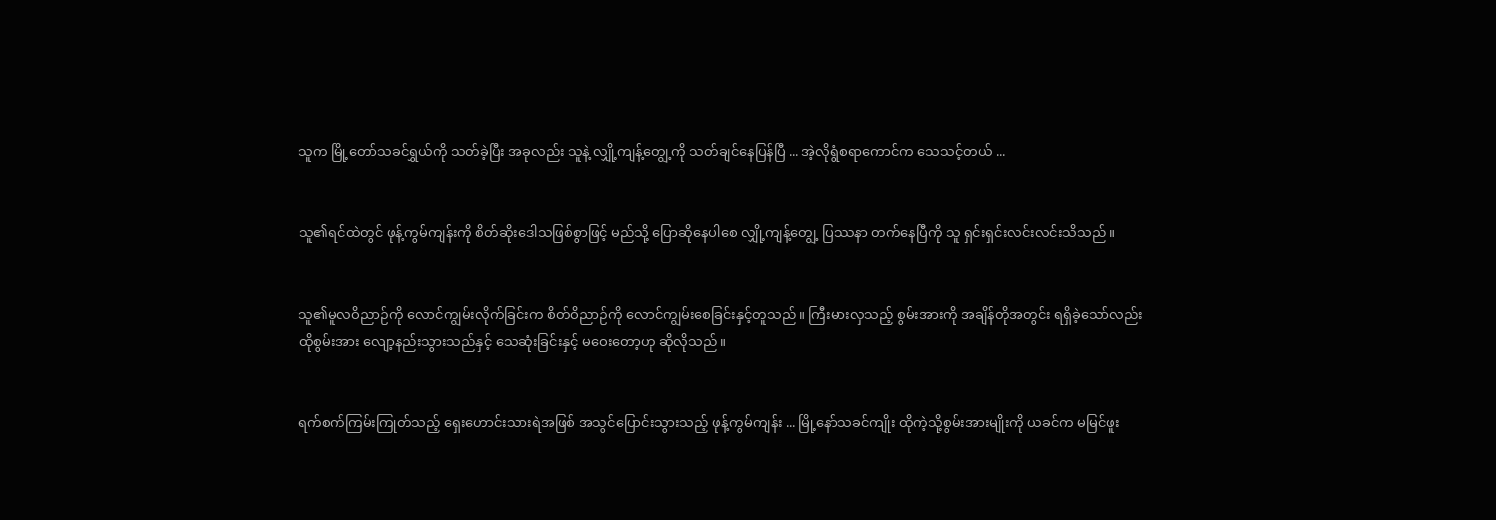သူက မြို့တော်သခင်ရွှယ်ကို သတ်ခဲ့ပြီး အခုလည်း သူနဲ့ လျှို့ကျန့်တျွေ့ကို သတ်ချင်နေပြန်ပြီ ... အဲ့လိုရွံစရာကောင်က သေသင့်တယ် ...


သူ၏ရင်ထဲတွင် ဖုန့်ကွမ်ကျန်းကို စိတ်ဆိုး‌ဒေါသဖြစ်စွာဖြင့် မည်သို့ ပြောဆိုနေပါစေ လျှို့ကျန့်တျွေ့ ပြဿနာ တက်နေပြီကို သူ ရှင်းရှင်းလင်းလင်းသိသည်။


သူ၏မူလဝိညာဉ်ကို လောင်ကျွမ်းလိုက်ခြင်းက စိတ်ဝိညာဉ်ကို လောင်ကျွမ်းစေခြင်းနှင့်တူသည်။ ကြီးမားလှသည့် စွမ်းအားကို အချိန်တိုအတွင်း ရရှိခဲ့သော်လည်း ထိုစွမ်းအား ‌လျော့နည်းသွားသည်နှင့် သေဆုံးခြင်းနှင့် မဝေးတော့ဟု ဆိုလိုသည်။


ရက်စက်ကြမ်းကြုတ်သည့် ရှေးဟောင်းသားရဲအဖြစ် အသွင်ပြောင်းသွားသည့် ဖုန့်ကွမ်ကျန်း ... မြို့နော်သခင်ကျိုး ထိုကဲ့သို့စွမ်းအားမျိုးကို ယခင်က မမြင်ဖူး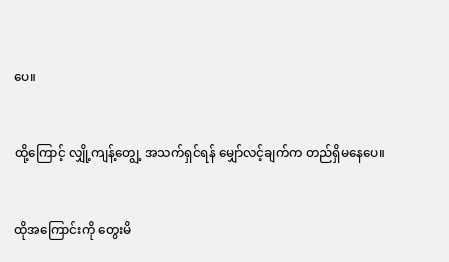ပေ။


ထို့ကြောင့် လျှို့ကျန့်တျွေ့ အသက်ရှင်ရန် မျှော်လင့်ချက်က တည်ရှိမနေပေ။


ထိုအကြောင်းကို တွေးမိ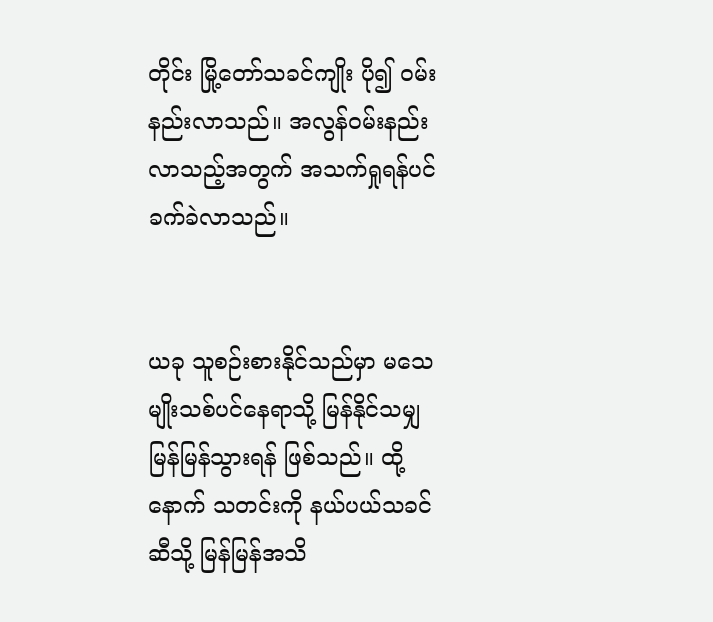တိုင်း မြို့တော်သခင်ကျိုး ပို၍ ဝမ်းနည်းလာသည်။ အလွန်ဝမ်းနည်းလာသည့်အတွက် အသက်ရှုရန်ပင် ခက်ခဲလာသည်။


ယခု သူစဉ်းစားနိုင်သည်မှာ မသေမျိုးသစ်ပင်နေရာသို့ မြန်နိုင်သမျှ မြန်မြန်သွားရန် ဖြစ်သည်။ ထို့နောက် သတင်းကို နယ်ပယ်သခင်ဆီသို့ မြန်မြန်အသိ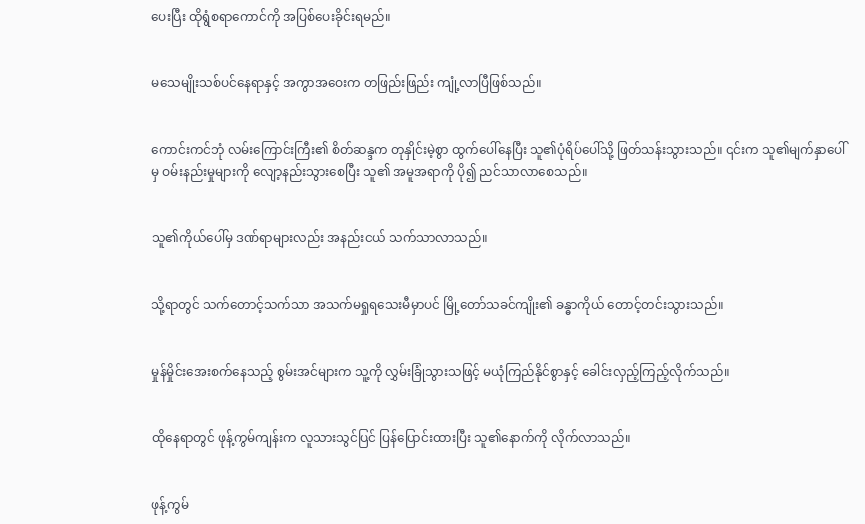ပေးပြီး ထိုရွံစရာကောင်ကို အပြစ်ပေးခိုင်းရမည်။


မသေမျိုးသစ်ပင်နေရာနှင့် အကွာအဝေးက တဖြည်းဖြည်း ကျုံ့လာပြီဖြစ်သည်။


ကောင်းကင်ဘုံ လမ်းကြောင်းကြီး၏ စိတ်ဆန္ဒက တုနှိုင်းမဲ့စွာ ထွက်ပေါ်နေပြီး သူ၏ပုံရိပ်ပေါ်သို့ ဖြတ်သန်းသွားသည်။ ၎င်းက သူ၏မျက်နှာပေါ်မှ ဝမ်းနည်းမှုများကို လျော့နည်းသွားစေပြီး သူ၏ အမူအရာကို ပို၍ ညင်သာလာစေသည်။


သူ၏ကိုယ်ပေါ်မှ ဒဏ်ရာများလည်း အနည်းငယ် သက်သာလာသည်။


သို့ရာတွင် သက်တောင့်သက်သာ အသက်မရှုရသေးမီမှာပင် မြို့တော်သခင်ကျိုး၏ ခန္ဓာကိုယ် တောင့်တင်းသွားသည်။


မှုန်မှိုင်းအေးစက်နေသည့် စွမ်းအင်များက သူ့ကို လွှမ်းခြုံသွားသဖြင့် မယုံကြည်နိုင်စွာနှင့် ခေါင်းလှည့်ကြည့်လိုက်သည်။


ထိုနေရာတွင် ဖုန့်ကွမ်ကျန်းက လူသားသွင်ပြင် ပြန်ပြောင်းထားပြီး သူ၏နောက်ကို လိုက်လာသည်။


ဖုန့်ကွမ်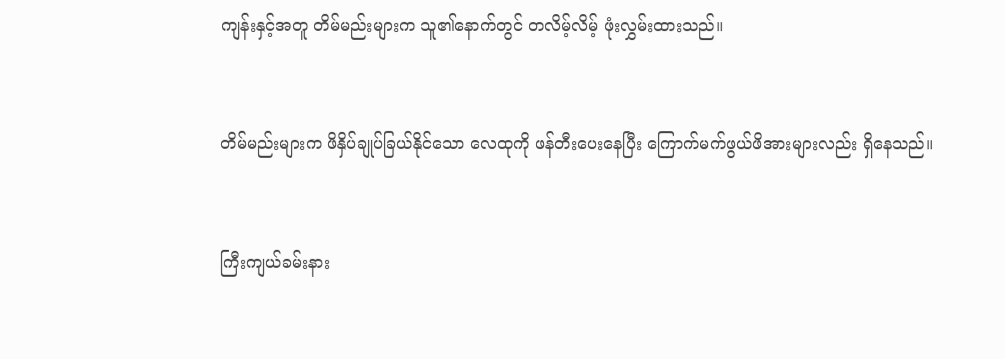ကျန်းနှင့်အတူ တိမ်မည်းများက သူ၏နောက်တွင် တလိမ့်လိမ့် ဖုံးလွှမ်းထားသည်။


တိမ်မည်းများက ဖိနှိပ်ချုပ်ခြယ်နိုင်သော လေထုကို ဖန်တီးပေးနေပြီး ကြောက်မက်ဖွယ်ဖိအားများလည်း ရှိနေသည်။


ကြီးကျယ်ခမ်းနား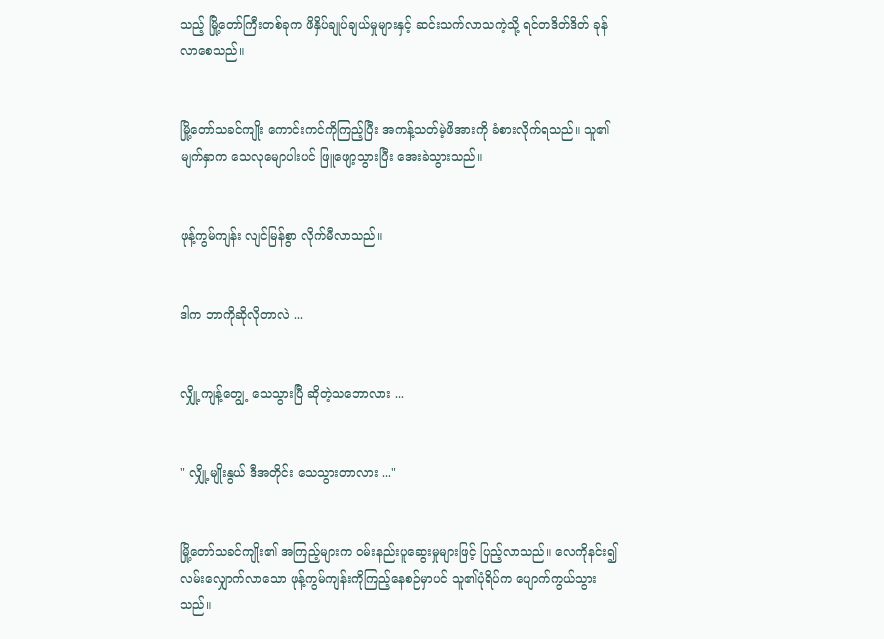သည့် မြို့တော်ကြီးတစ်ခုက ဖိနှိပ်ချုပ်ချယ်မှုများနှင့် ဆင်းသက်လာသကဲ့သို့ ရင်တဒိတ်ဒိတ် ခုန်လာစေသည်။


မြို့တော်သခင်ကျိုး ကောင်းကင်ကိုကြည့်ပြီး အကန့်သတ်မဲ့ဖိအားကို ခံစားလိုက်ရသည်။ သူ၏မျက်နှာက သေလုမျောပါးပင် ဖြူဖျော့သွားပြီး အေးခဲသွားသည်။


ဖုန့်ကွမ်ကျန်း လျင်မြန်စွာ လိုက်မီလာသည်။


ဒါက ဘာကိုဆိုလိုတာလဲ ...


လျှို့ကျန့်တျွေ့ သေသွားပြီ ဆိုတဲ့သဘောလား ...


" လျှို့မျိုးနွယ် ဒီအတိုင်း သေသွားတာလား ..."


မြို့တော်သခင်ကျိုး၏ အကြည့်များက ဝမ်းနည်းပူဆွေးမှုများဖြင့် ပြည့်လာသည်။ လေကိုနင်း၍ လမ်းလျှောက်လာသော ဖုန့်ကွမ်ကျန်းကိုကြည့်နေစဉ်မှာပင် သူ၏ပုံရိပ်က ပျောက်ကွယ်သွားသည်။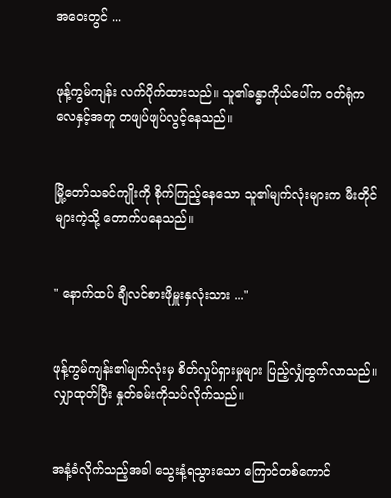အဝေးတွင် ...


ဖုန့်ကွမ်ကျန်း လက်ပိုက်ထားသည်။ သူ၏ခန္ဓာကိုယ်ပေါ်က ဝတ်ရုံက လေနှင့်အတူ တဖျပ်ဖျပ်လွင့်နေသည်။


မြို့တော်သခင်ကျိုးကို စိုက်ကြည့်နေသော သူ၏မျက်လုံးများက မီးတိုင်များကဲ့သို့ တောက်ပနေသည်။


" နောက်ထပ် ချီလင်စားဖိုမှူးနှလုံးသား ..."


ဖုန့်ကွမ်ကျန်း၏မျက်လုံးမှ စိတ်လှုပ်ရှားမှုများ ပြည့်လျှံထွက်လာသည်။ လျှာထုတ်ပြီး နှုတ်ခမ်းကိုသပ်လိုက်သည်။


အနံ့ခံလိုက်သည့်အခါ သွေးနံ့ရသွားသော ကြောင်တစ်ကောင်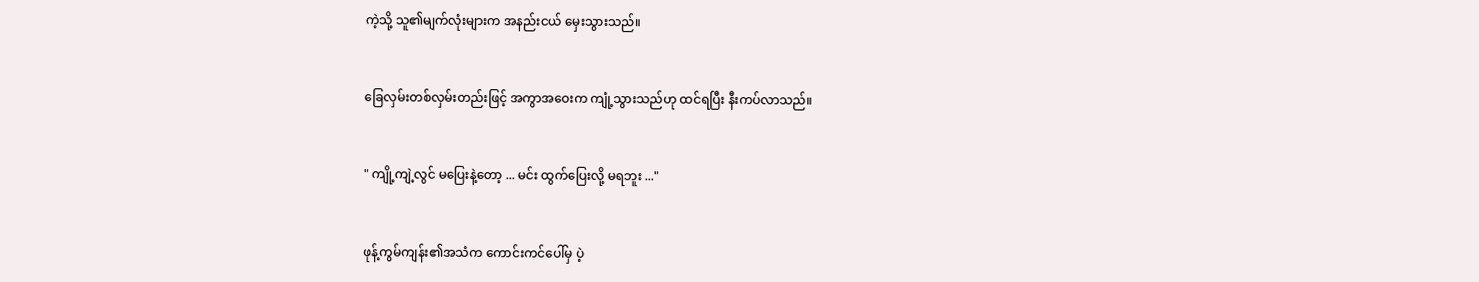ကဲ့သို့ သူ၏မျက်လုံးများက အနည်းငယ် မှေးသွားသည်။


ခြေလှမ်းတစ်လှမ်းတည်းဖြင့် အကွာအဝေးက ကျုံ့သွားသည်ဟု ထင်ရပြီး နီးကပ်လာသည်။


" ကျို့ကျဲ့လွင် မပြေးနဲ့တော့ ... မင်း ထွက်ပြေးလို့ မရဘူး ..."


ဖုန့်ကွမ်ကျန်း၏အသံက ကောင်းကင်ပေါ်မှ ပဲ့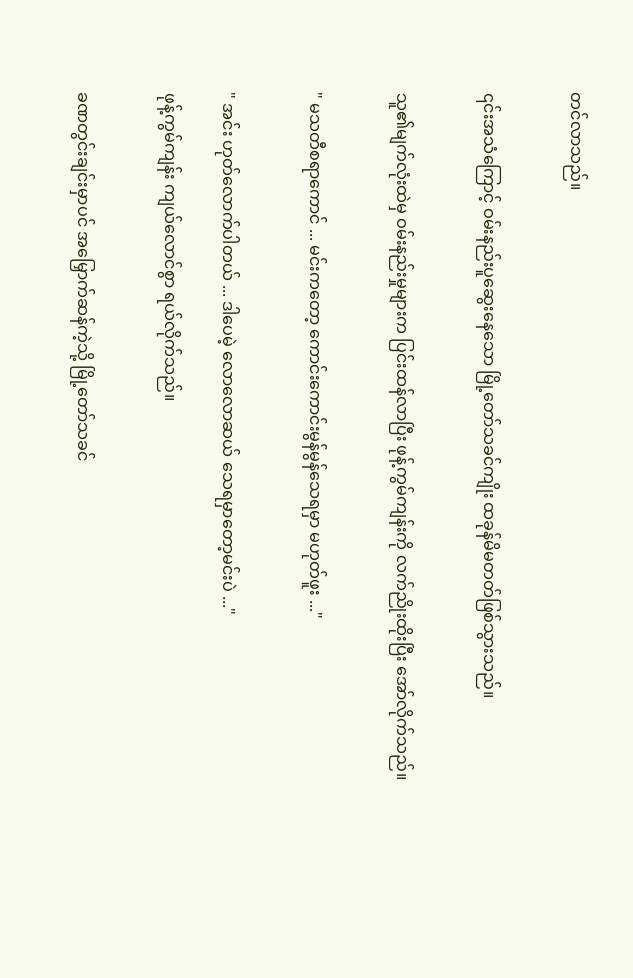တင်လာသည်။


၎င်းအသံကြောင့် ဝမ်းနည်းပူဆွေးနေသော မြို့တော်သခင်ကျိုး ထခုန်မိမတတ်ဖြစ်သွားသည်။


သူ၏မျက်လုံးထဲမှ ဝမ်းနည်းမှုများက ပြင်းထန်လာပြီး ဖုန့်ကွမ်ကျန်းကို လက်ညိုးထိုးပြီး အော်လိုက်သည်။


" မသတီစရာကောင် ... မင်းကတော့ ကောင်းကောင်းမွန်မွန်သေရမှာ မဟုတ်ဖူး ..."


" အင်း ဟုတ်လောက်ပါတယ် ... ဒါပေမဲ့ လောလောဆယ် သေရမှာတော့မင်းပဲ ..."

ဖုန့်ကွမ်ကျန်း ကျယ်လောင်စွာ ရယ်လိုက်သည်။


ခဏတွင်းချင်းမှာပင် အမြှောက်ဆန်ကဲ့သို့ မြို့တော်သခင်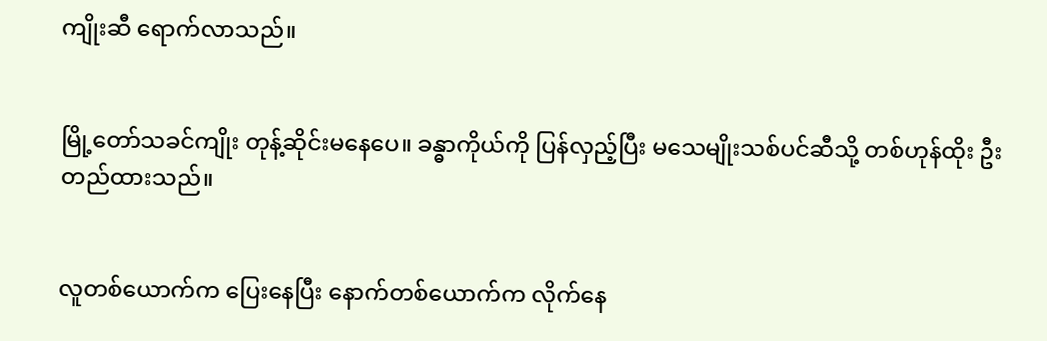ကျိုးဆီ ရောက်လာသည်။


မြို့တော်သခင်ကျိုး တုန့်ဆိုင်းမနေပေ။ ခန္ဓာကိုယ်ကို ပြန်လှည့်ပြီး မသေမျိုးသစ်ပင်ဆီသို့ တစ်ဟုန်ထိုး ဦးတည်ထားသည်။


လူတစ်ယောက်က ပြေးနေပြီး နောက်တစ်ယောက်က လိုက်နေ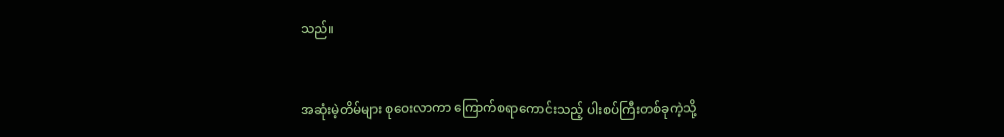သည်။


အဆုံးမဲ့တိမ်များ စုဝေးလာကာ ကြောက်စရာကောင်းသည့် ပါးစပ်ကြီးတစ်ခုကဲ့သို့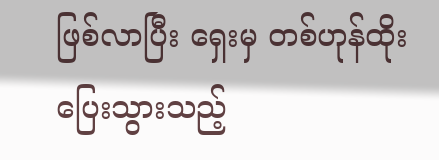ဖြစ်လာပြီး ရှေးမှ တစ်ဟုန်ထိုး ပြေးသွားသည့်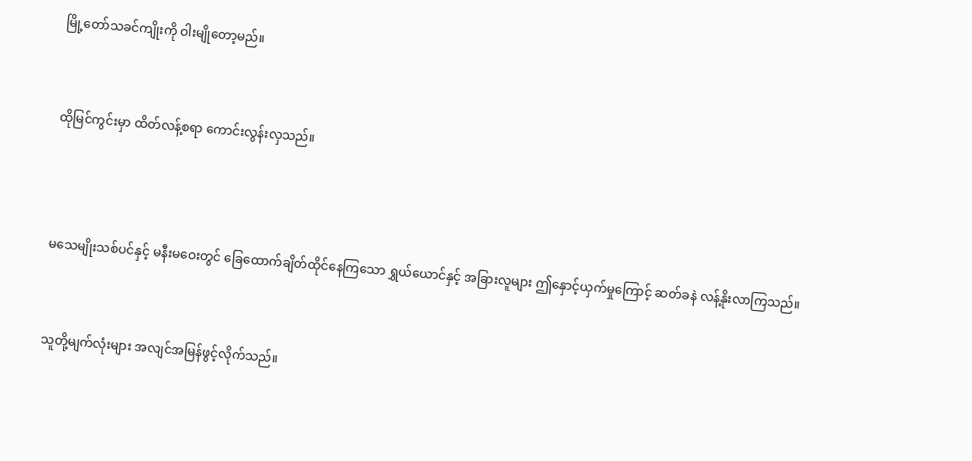မြို့တော်သခင်ကျိုးကို ဝါးမျိုတော့မည်။


ထိုမြင်ကွင်းမှာ ထိတ်လန့်စရာ ကောင်းလွန်းလှသည်။



မသေမျိုးသစ်ပင်နှင့် မနီးမဝေးတွင် ခြေထောက်ချိတ်ထိုင်နေကြသော ရွှယ်ယောင်နှင့် အခြားလူများ ဤနှောင့်ယှက်မှုကြောင့် ဆတ်ခနဲ လန့်နိုးလာကြသည်။


သူတို့မျက်လုံးများ အလျင်အမြန်ဖွင့်လိုက်သည်။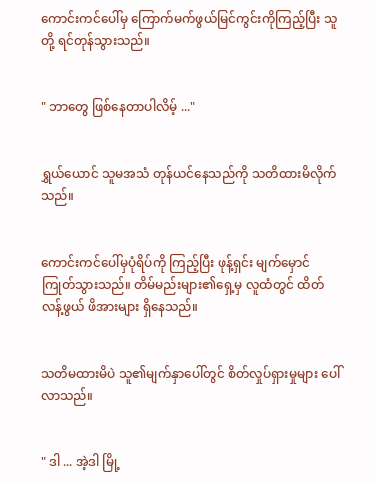ကောင်းကင်ပေါ်မှ ကြောက်မက်ဖွယ်မြင်ကွင်းကိုကြည့်ပြီး သူတို့ ရင်တုန်သွားသည်။


" ဘာတွေ ဖြစ်နေတာပါလိမ့် ..."


ရွှယ်ယောင် သူမအသံ တုန်ယင်နေသည်ကို သတိထားမိလိုက်သည်။


ကောင်းကင်ပေါ်မှပုံရိပ်ကို ကြည့်ပြီး ဖုန့်ရှင်း မျက်မှောင်ကြုတ်သွားသည်။ တိမ်မည်းများ၏ရှေ့မှ လူထံတွင် ထိတ်လန့်ဖွယ် ဖိအားများ ရှိနေသည်။


သတိမထားမိပဲ သူ၏မျက်နှာပေါ်တွင် စိတ်လှုပ်ရှားမှုများ ပေါ်လာသည်။


" ဒါ ... အဲ့ဒါ မြို့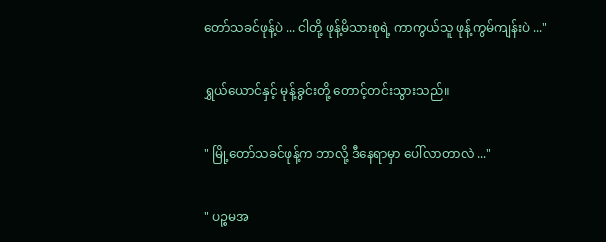တော်သခင်ဖုန့်ပဲ ... ငါတို့ ဖုန့်မိသားစုရဲ့ ကာကွယ်သူ ဖုန့်ကွမ်ကျန်းပဲ ..."


ရွှယ်ယောင်နှင့် မုန့်ခွင်းတို့ တောင့်တင်းသွားသည်။


" မြို့တော်သခင်ဖုန့်က ဘာလို့ ဒီနေရာမှာ ပေါ်လာတာလဲ ..."


" ပဉ္စမအ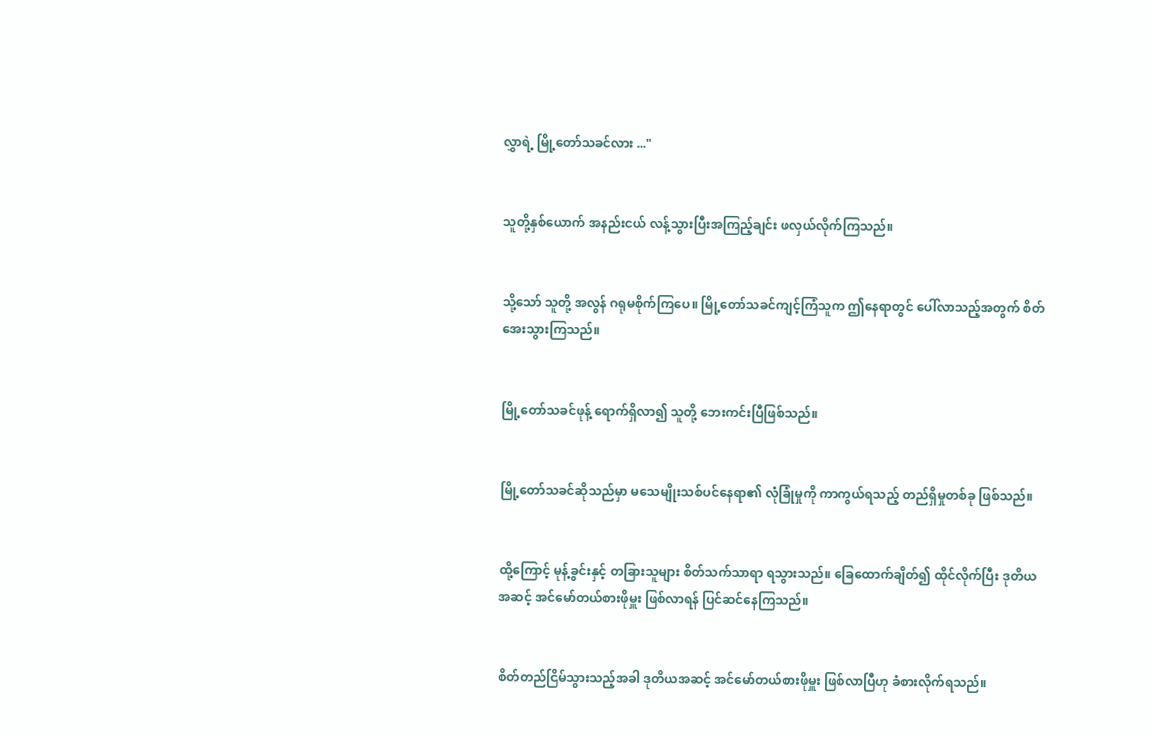လွှာရဲ့ မြို့တော်သခင်လား ..."


သူတို့နှစ်ယောက် အနည်းငယ် လန့်သွားပြီးအကြည့်ချင်း ဖလှယ်လိုက်ကြသည်။


သို့သော် သူတို့ အလွန် ဂရုမစိုက်ကြပေ။ မြို့တော်သခင်ကျင့်ကြံသူက ဤနေရာတွင် ပေါ်လာသည့်အတွက် စိတ်အေးသွားကြသည်။


မြို့တော်သခင်ဖုန့် ရောက်ရှိလာ၍ သူတို့ ဘေးကင်းပြီဖြစ်သည်။


မြို့တော်သခင်ဆိုသည်မှာ မသေမျိုးသစ်ပင်နေရာ၏ လုံခြုံမှုကို ကာကွယ်ရသည့် တည်ရှိမှုတစ်ခု ဖြစ်သည်။


ထို့ကြောင့် မုန့်ခွင်းနှင့် တခြားသူများ စိတ်သက်သာရာ ရသွားသည်။ ခြေထောက်ချိတ်၍ ထိုင်လိုက်ပြီး ဒုတိယအဆင့် အင်မော်တယ်စားဖိုမှူး ဖြစ်လာရန် ပြင်ဆင်နေကြသည်။


စိတ်တည်ငြိမ်သွားသည့်အခါ ဒုတိယအဆင့် အင်မော်တယ်စားဖိုမှူး ဖြစ်လာပြီဟု ခံစား‌လိုက်ရသည်။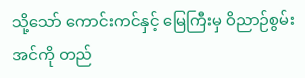သို့သော် ကောင်းကင်နှင့် မြေကြီးမှ ဝိညာဉ်စွမ်းအင်ကို တည်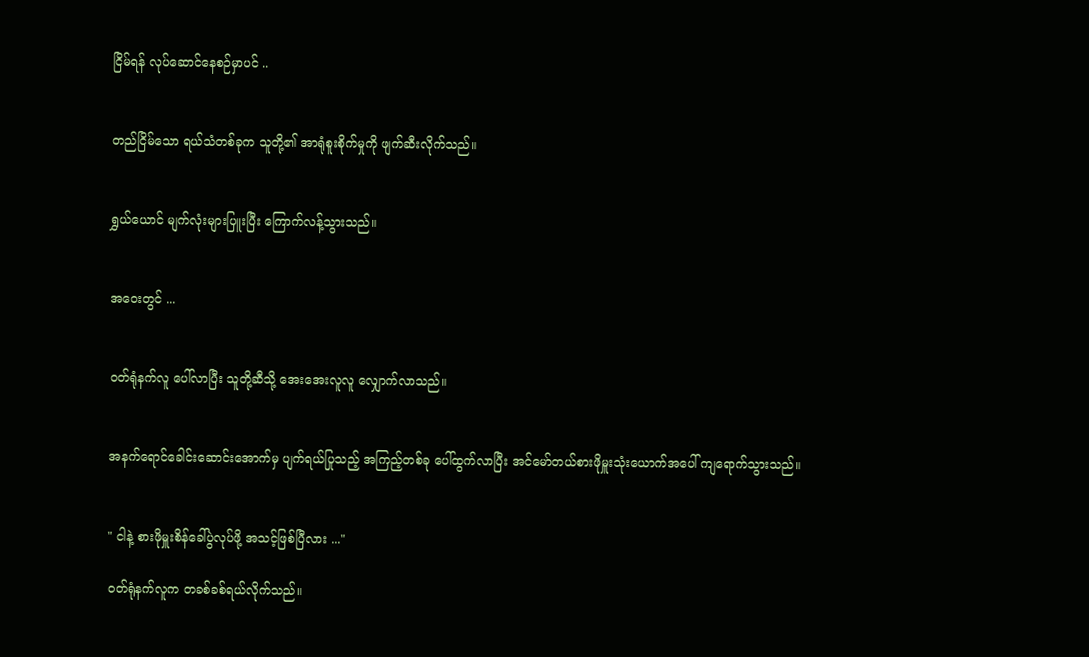ငြိမ်ရန် လုပ်ဆောင်နေစဉ်မှာပင် ..


တည်ငြိမ်သော ရယ်သံတစ်ခုက သူတို့၏ အာရုံစူးစိုက်မှုကို ဖျက်ဆီးလိုက်သည်။


ရွှယ်ယောင် မျက်လုံးများပြူးပြီး ကြောက်လန့်သွားသည်။


အဝေးတွင် ...


ဝတ်ရုံနက်လူ ပေါ်လာပြီး သူတို့ဆီသို့ အေးအေးလူလူ လျှောက်လာသည်။


အနက်ရောင်ခေါင်းဆောင်းအောက်မှ ပျက်ရယ်ပြုသည့် အကြည့်တစ်ခု ပေါ်ထွက်လာပြီး အင်မော်တယ်စားဖိုမှူးသုံးယောက်အပေါ် ကျရောက်သွားသည်။


" ငါနဲ့ စားဖိုမှူးစိန်ခေါ်ပွဲလုပ်ဖို့ အသင့်ဖြစ်ပြီလား ..."

ဝတ်ရုံနက်လူက တခစ်ခစ်ရယ်လိုက်သည်။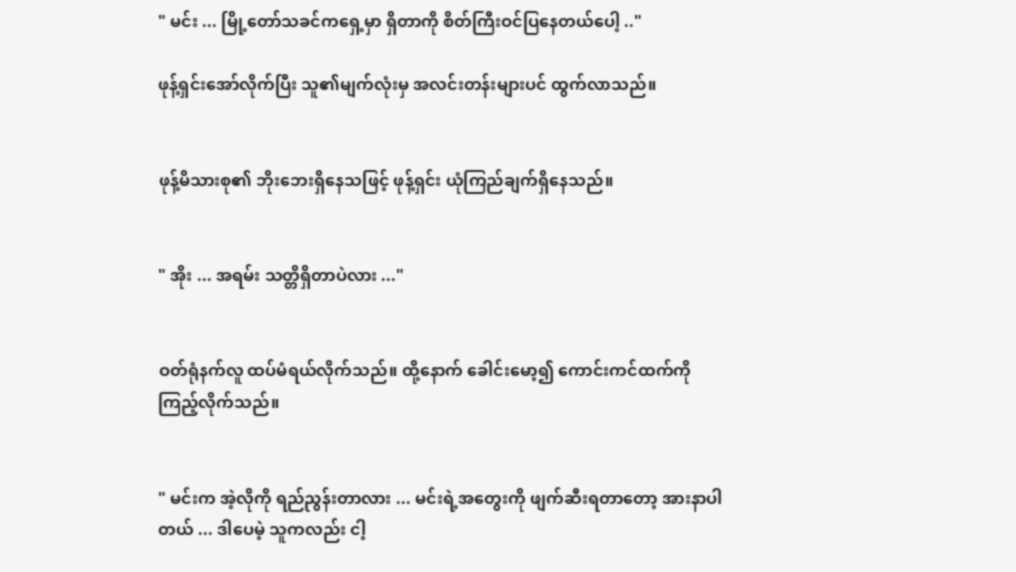" မင်း ... မြို့တော်သခင်ကရှေ့မှာ ရှိတာကို စိတ်ကြီးဝင်ပြနေတယ်ပေါ့ .."

ဖုန့်ရှင်းအော်လိုက်ပြီး သူ၏မျက်လုံးမှ အလင်းတန်းများပင် ထွက်လာသည်။


ဖုန့်မိသားစု၏ ဘိုးဘေးရှိနေသဖြင့် ဖုန့်ရှင်း ယုံကြည်ချက်ရှိနေသည်။


" အိုး ... အရမ်း သတ္တိရှိတာပဲလား ..."


ဝတ်ရုံနက်လူ ထပ်မံရယ်လိုက်သည်။ ထို့နောက် ခေါင်းမော့၍ ကောင်းကင်ထက်ကို ကြည့်လိုက်သည်။


" မင်းက အဲ့လိုကို ရည်ညွန်းတာလား ... မင်းရဲ့အတွေးကို ဖျက်ဆီးရတာတော့ အားနာပါတယ် ... ဒါပေမဲ့ သူကလည်း ငါ့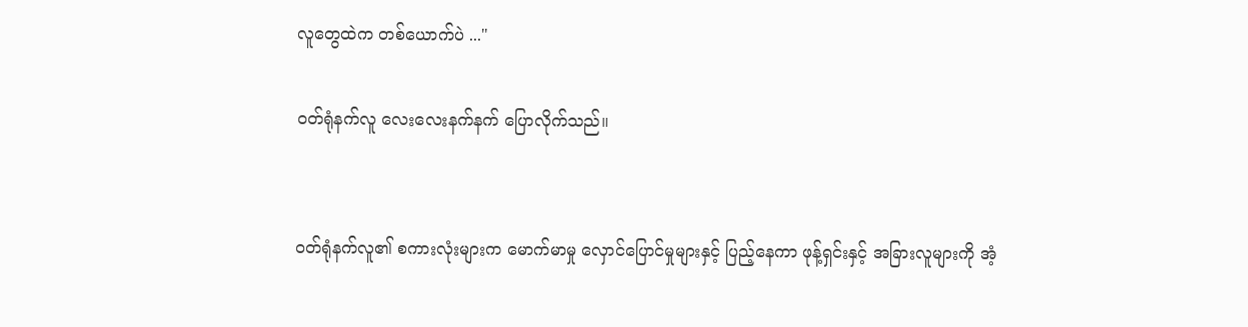လူ‌တွေထဲက တစ်ယောက်ပဲ ..."

ဝတ်ရုံနက်လူ လေးလေးနက်နက် ပြောလိုက်သည်။


ဝတ်ရုံနက်လူ၏ စကားလုံးများက မောက်မာမှု လှောင်ပြောင်မှုများနှင့် ပြည့်နေကာ ဖုန့်ရှင်းနှင့် အခြားလူများကို အံ့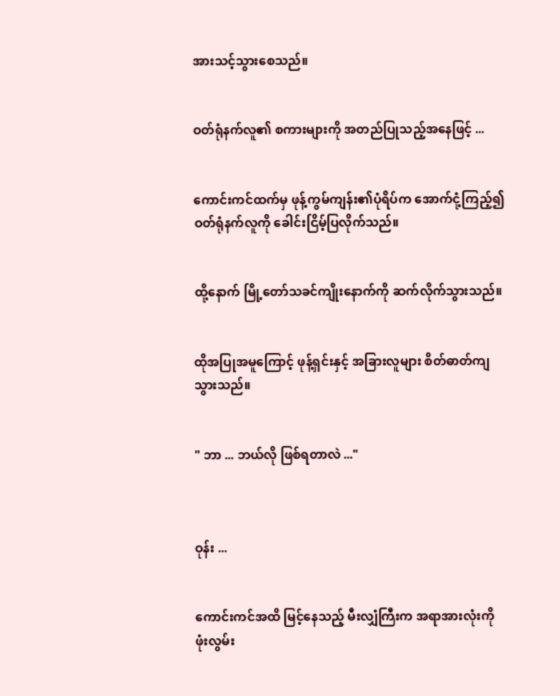အားသင့်သွားစေသည်။


ဝတ်ရုံနက်လူ၏ စကားများကို အတည်ပြုသည့်အနေဖြင့် ...


ကောင်းကင်ထက်မှ ဖုန့်ကွမ်ကျန်း၏ပုံရိပ်က အောက်ငုံ့ကြည့်၍ ဝတ်ရုံနက်လူကို ခေါင်းငြိမ့်ပြလိုက်သည်။


ထို့နောက် မြို့တော်သခင်ကျိုးနောက်ကို ဆက်လိုက်သွားသည်။


ထိုအပြုအမူကြောင့် ဖုန့်ရှင်းနှင့် အခြားလူများ စိတ်ဓာတ်ကျသွားသည်။


" ဘာ ... ဘယ်လို ဖြစ်ရတာလဲ ..."



ဝုန်း ...


ကောင်းကင်အထိ မြင့်နေသည့် မီးလျှံကြီးက အရာအားလုံးကို ဖုံးလွမ်း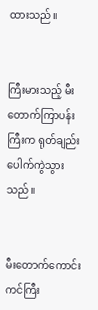ထားသည်။


ကြီးမားသည့် မီးတောက်ကြာပန်းကြီးက ရုတ်ချည်း ပေါက်ကွဲသွားသည်။


မီးတောက်ကောင်းကင်ကြီး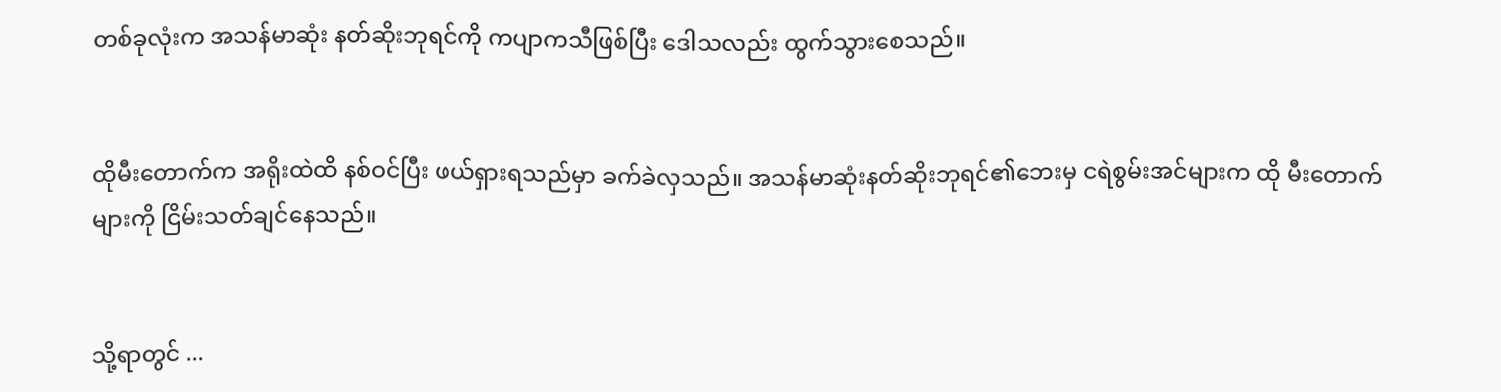တစ်ခုလုံးက အသန်မာဆုံး နတ်ဆိုးဘုရင်ကို ကပျာကသီဖြစ်ပြီး ဒေါသလည်း ထွက်သွားစေသည်။


ထိုမီးတောက်က အရိုးထဲထိ နစ်ဝင်ပြီး ဖယ်ရှားရသည်မှာ ခက်ခဲလှသည်။ အသန်မာဆုံးနတ်ဆိုးဘုရင်၏ဘေးမှ ငရဲစွမ်းအင်များက ထို မီးတောက်များကို ငြိမ်းသတ်ချင်နေသည်။


သို့ရာတွင် ...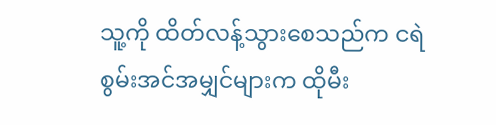သူ့ကို ထိတ်လန့်သွားစေသည်က ငရဲစွမ်းအင်အမျှင်များက ထိုမီး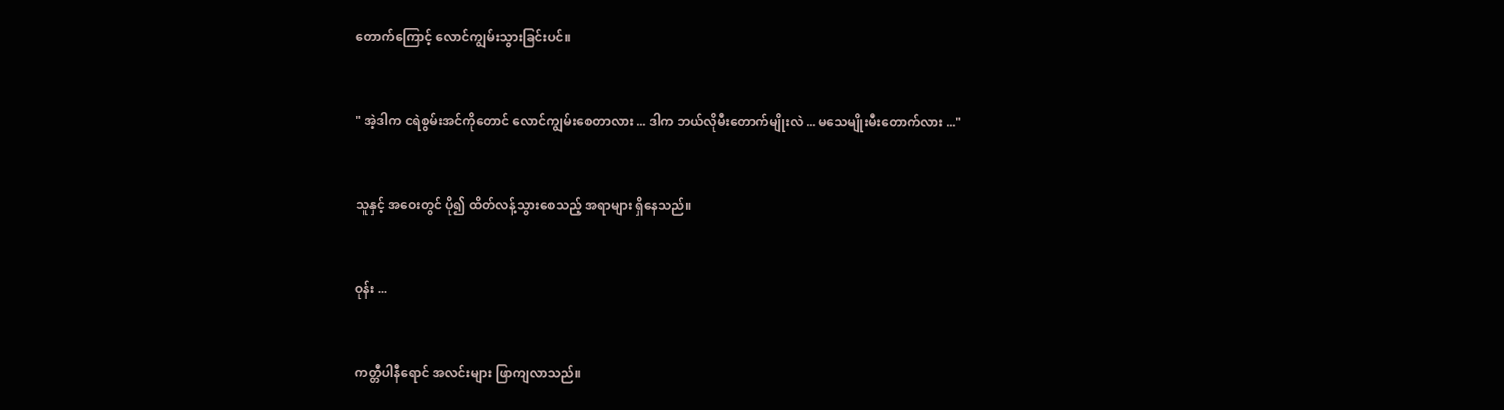တောက်ကြောင့် လောင်ကျွမ်းသွားခြင်းပင်။


" အဲ့ဒါက ငရဲစွမ်းအင်ကိုတောင် လောင်ကျွမ်းစေတာလား ... ဒါက ဘယ်လိုမီးတောက်မျိုးလဲ ... မသေမျိုးမီးတောက်လား ..."


သူနှင့် အဝေးတွင် ပို၍ ထိတ်လန့်သွားစေသည့် အရာများ ရှိနေသည်။


ဝုန်း ...


ကတ္တီပါနီရောင် အလင်းများ ဖြာကျလာသည်။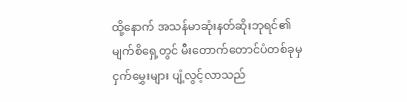ထို့နောက် အသန်မာဆုံးနတ်ဆိုးဘုရင်၏ မျက်စိရှေ့တွင် မီးတောက်တောင်ပံတစ်ခုမှ ငှက်‌မွှေးများ ပျံ့လွင့်လာသည်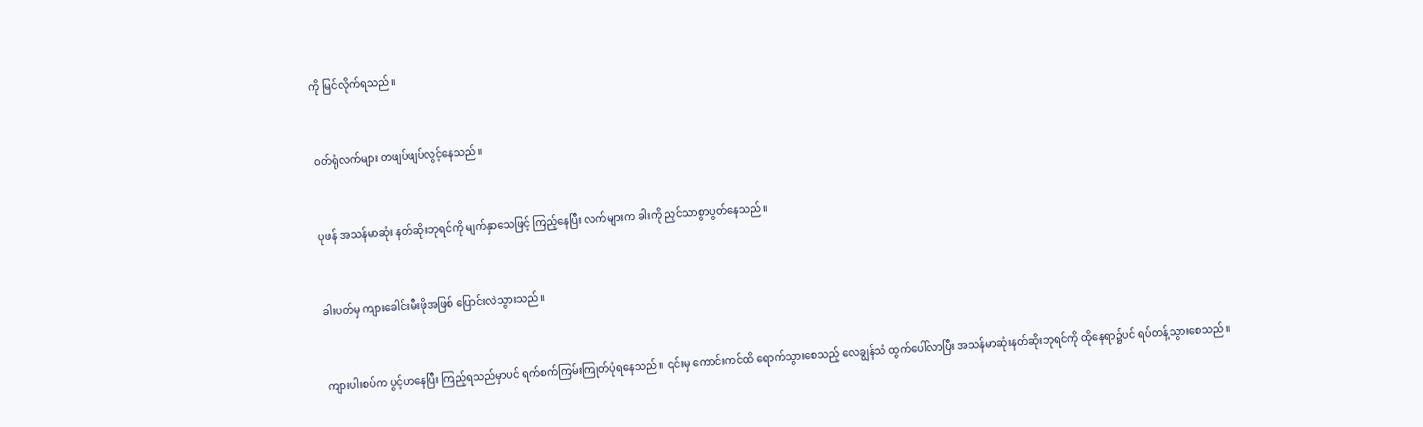ကို မြင်လိုက်ရသည်။


ဝတ်ရုံလက်များ တဖျပ်ဖျပ်လွင့်နေသည်။


ပုဖန် အသန်မာဆုံး နတ်ဆိုးဘုရင်ကို မျက်နှာသေဖြင့် ကြည့်နေပြီး လက်များက ခါးကို ညှင်သာစွာပွတ်နေသည်။


ခါးပတ်မှ ကျားခေါင်းမီးဖိုအဖြစ် ပြောင်းလဲသွားသည်။


ကျားပါးစပ်က ပွင့်ဟနေပြီး ကြည့်ရသည်မှာပင် ရက်စက်ကြမ်းကြုတ်ပုံရနေသည်။ ၎င်းမှ ကောင်းကင်ထိ ရောက်သွားစေသည့် လေချွန်သံ ထွက်ပေါ်လာပြီး အသန်မာဆုံးနတ်ဆိုးဘုရင်ကို ထိုနေရာ၌ပင် ရပ်တန့်သွားစေသည်။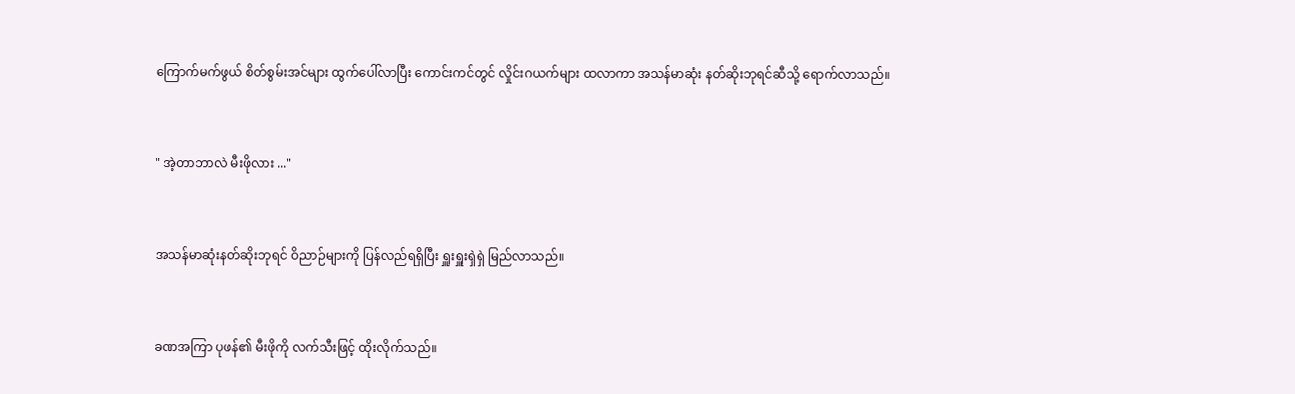ကြောက်မက်ဖွယ် စိတ်စွမ်းအင်များ ထွက်ပေါ်လာပြီး ကောင်းကင်တွင် လှိုင်းဂယက်များ ထလာကာ အသန်မာဆုံး နတ်ဆိုးဘုရင်ဆီသို့ ရောက်လာသည်။


" အဲ့တာဘာလဲ မီးဖိုလား ..."


အသန်မာဆုံးနတ်ဆိုးဘုရင် ဝိညာဉ်များကို ပြန်လည်ရရှိပြီး ရှူးရှူးရှဲရှဲ မြည်လာသည်။


ခဏအကြာ ပုဖန်၏ မီးဖိုကို လက်သီးဖြင့် ထိုးလိုက်သည်။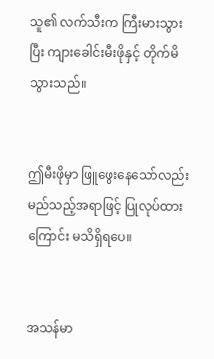သူ၏ လက်သီးက ကြီးမားသွားပြီး ကျားခေါင်းမီးဖိုနှင့် တိုက်မိသွားသည်။


ဤမီးဖိုမှာ ဖြူဖွေးနေသော်လည်း မည်သည့်အရာဖြင့် ပြုလုပ်ထားကြောင်း မသိရှိရပေ။


အသန်မာ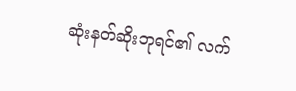ဆုံးနတ်ဆိုးဘုရင်၏ လက်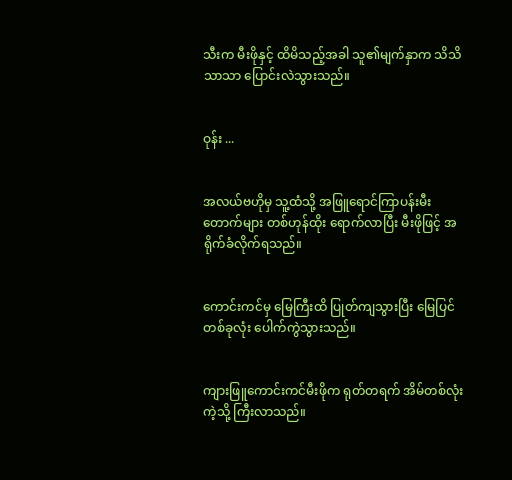သီးက မီးဖိုနှင့် ထိမိသည့်အခါ သူ၏မျက်နှာက သိသိသာသာ ပြောင်းလဲသွားသည်။


ဝုန်း ...


အလယ်ဗဟိုမှ သူ့ထံသို့ အဖြူရောင်ကြာပန်းမီးတောက်များ တစ်ဟုန်ထိုး ရောက်လာပြီး မီးဖိုဖြင့် အရိုက်ခံလိုက်ရသည်။


ကောင်းကင်မှ မြေကြီးထိ ပြုတ်ကျသွားပြီး မြေပြင်တစ်ခုလုံး ပေါက်ကွဲသွားသည်။


ကျားဖြူကောင်းကင်မီးဖိုက ရုတ်တရက် အိမ်တစ်လုံးကဲ့သို့ ကြီးလာသည်။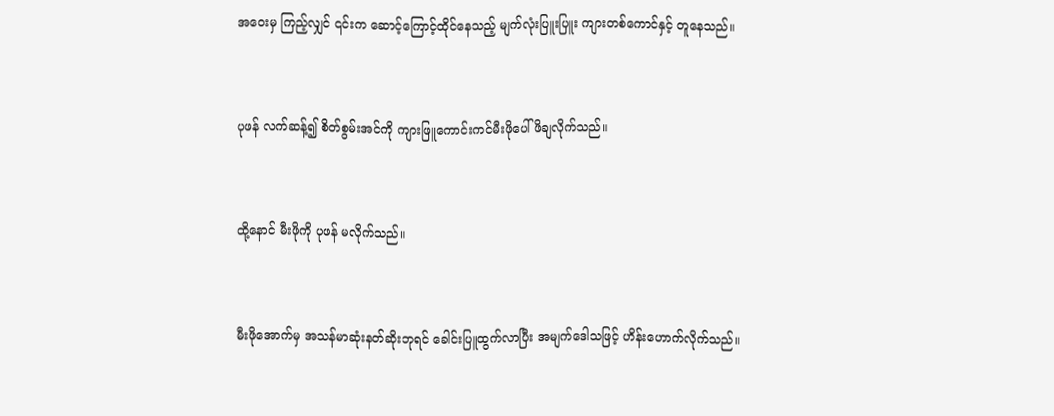အဝေးမှ ကြည့်လျှင် ၎င်းက ဆောင့်ကြောင့်ထိုင်နေသည့် မျက်လုံးပြူးပြူး ကျားတစ်ကောင်နှင့် တူနေသည်။


ပုဖန် လက်ဆန့်၍ စိတ်စွမ်းအင်ကို ကျားဖြူကောင်းကင်မီးဖိုပေါ် ဖိချလိုက်သည်။


ထို့နောင် မီးဖိုကို ပုဖန် မလိုက်သည်။


မီးဖိုအောက်မှ အသန်မာဆုံးနတ်‌ဆိုးဘုရင် ခေါင်းပြူထွက်လာပြီး အမျက်‌ဒေါသဖြင့် ဟိန်းဟောက်လိုက်သည်။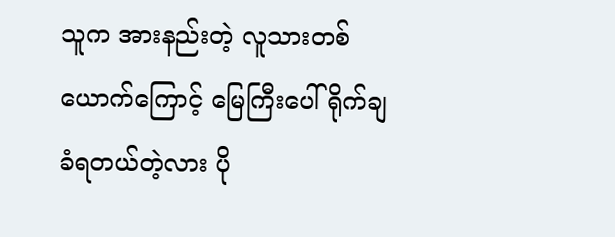သူက အားနည်းတဲ့ လူသားတစ်ယောက်ကြောင့် မြေကြီးပေါ် ရိုက်ချခံရတယ်တဲ့လား ပို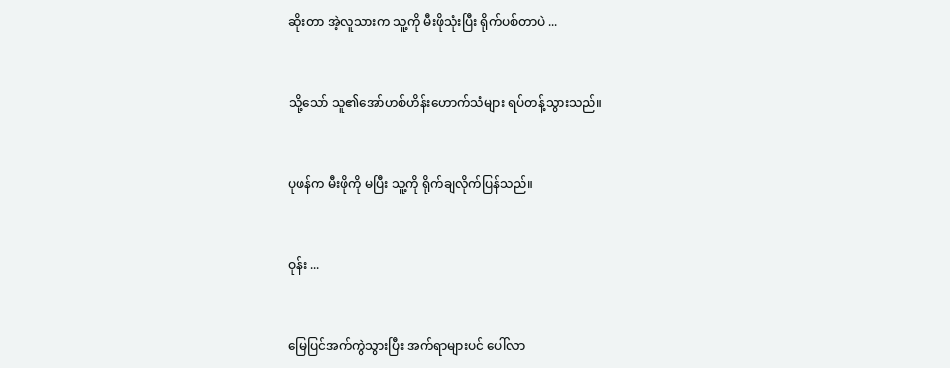ဆိုး‌တာ အဲ့လူသားက သူ့ကို မီးဖိုသုံးပြီး ရိုက်ပစ်တာပဲ ...


သို့သော် သူ၏အော်ဟစ်ဟိန်းဟောက်သံများ ရပ်တန့်သွားသည်။


ပုဖန်က မီးဖိုကို မပြီး သူ့ကို ရိုက်ချလိုက်ပြန်သည်။


ဝုန်း ...


မြေပြင်အက်ကွဲသွားပြီး အက်ရာများပင် ပေါ်လာ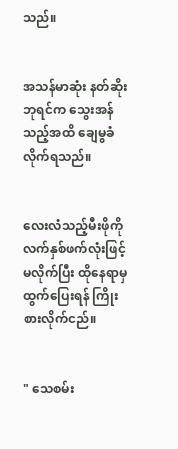သည်။


အသန်မာဆုံး နတ်ဆိုးဘုရင်က သွေးအန်သည့်အထိ ချေမွခံလိုက်ရသည်။


လေးလံသည့်မီးဖိုကို လက်နှစ်ဖက်လုံးဖြင့် မလိုက်ပြီး ထိုနေရာမှ ထွက်ပြေးရန် ကြိုးစားလိုက်ငည်။


" သေစမ်း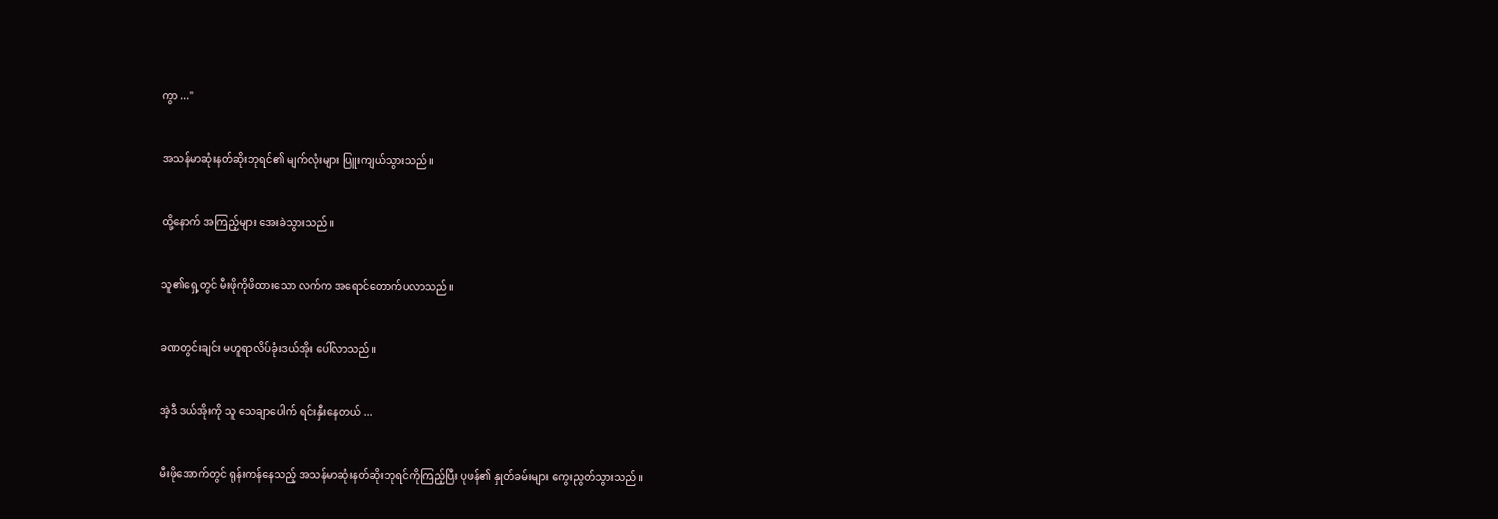ကွာ ..."


အသန်မာဆုံးနတ်ဆိုးဘုရင်၏ မျက်လုံးများ ပြူးကျယ်သွားသည်။


ထို့နောက် အကြည့်များ အေးခဲသွားသည်။


သူ၏ရှေ့တွင် မီးဖိုကိုဖိထားသော လက်က အရောင်တောက်ပလာသည်။


ခဏတွင်းချင်း မဟူရာလိပ်ခုံးဒယ်အိုး ပေါ်လာသည်။


အဲ့ဒီ ဒယ်အိုးကို သူ သေချာပေါက် ရင်းနှီးနေတယ် ...


မီးဖိုအောက်တွင် ရုန်းကန်နေသည့် အသန်မာဆုံးနတ်ဆိုးဘုရင်ကိုကြည့်ပြီး ပုဖန်၏ နှုတ်ခမ်းများ ကွေးညွတ်သွားသည်။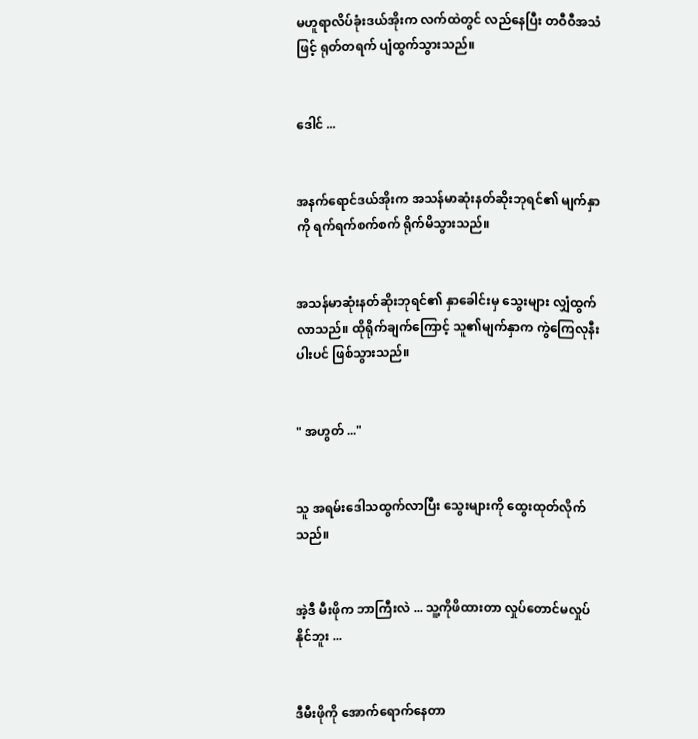မဟူရာလိပ်ခုံးဒယ်အိုးက လက်ထဲတွင် လည်နေပြီး တဝီဝီအသံဖြင့် ရုတ်တရက် ပျံထွက်သွားသည်။


ဒေါင် ...


အနက်ရောင်ဒယ်အိုးက အသန်မာဆုံးနတ်ဆိုးဘုရင်၏ မျက်နှာကို ရက်ရက်စက်စက် ရိုက်မိသွားသည်။


အသန်မာဆုံးနတ်ဆိုးဘုရင်၏ နှာခေါင်းမှ သွေးများ လျှံထွက်လာသည်။ ထိုရိုက်ချက်ကြောင့် သူ၏မျက်နှာက ကွဲကြေလုနီးပါးပင် ဖြစ်သွားသည်။


" အဟွတ် ..."


သူ အရမ်းဒေါသထွက်လာပြီး သွေးများကို ထွေးထုတ်လိုက်သည်။


အဲ့ဒီ မီးဖိုက ဘာကြီးလဲ ... သူ့ကိုဖိထားတာ လှုပ်တောင်မလှုပ်နိုင်ဘူး ...


ဒီမီးဖိုကို အောက်ရောက်နေတာ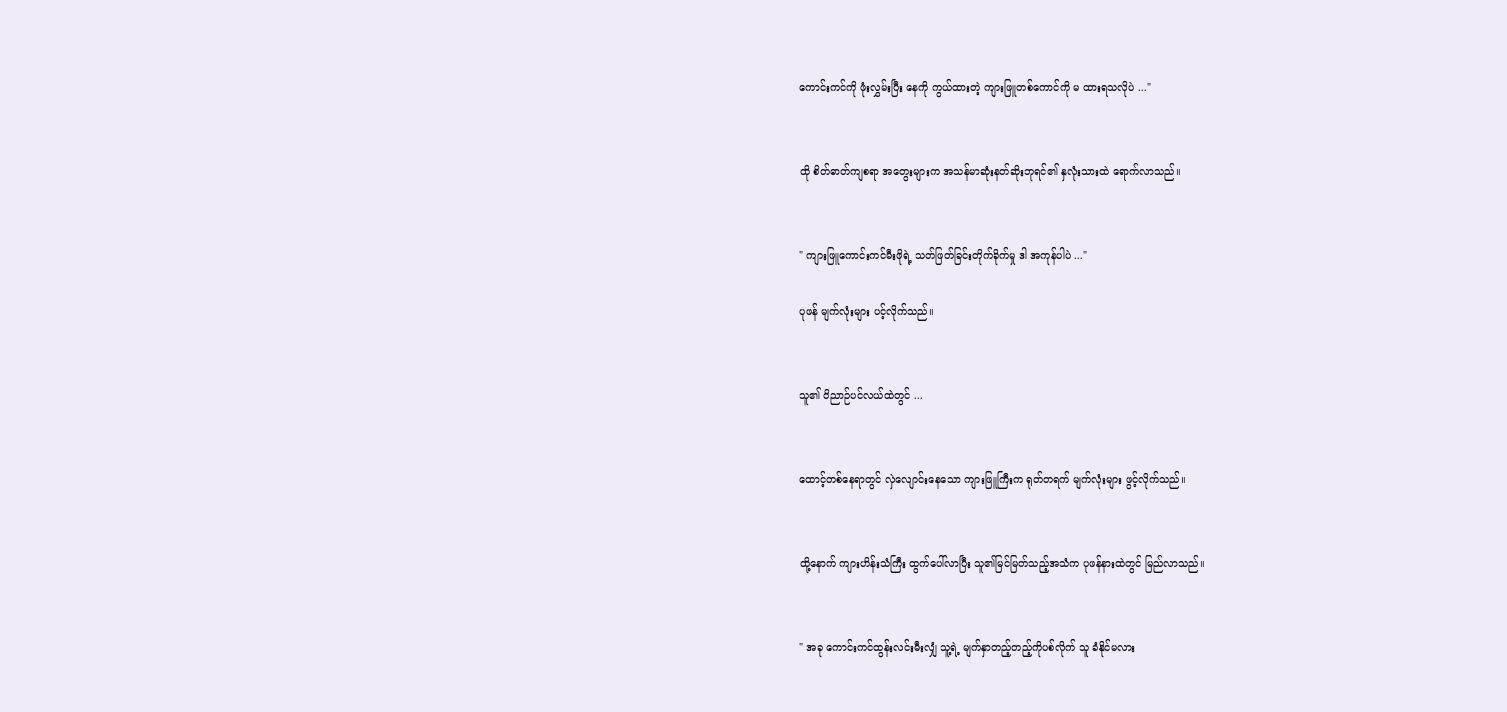ကောင်းကင်ကို ဖုံးလွှမ်းပြီး နေကို ကွယ်ထားတဲ့ ကျားဖြူတစ်ကောင်ကို မ ထားရသလိုပဲ ..."


ထို စိတ်ဓာတ်ကျစရာ အတွေးများက အသန်မာဆုံးနတ်ဆိုးဘုရင်၏ နှလုံးသားထဲ ရောက်လာသည်။


" ကျားဖြူကောင်းကင်မီးဖိုရဲ့ သတ်ဖြတ်ခြင်းတိုက်ခိုက်မှု ဒါ အကုန်ပါပဲ ..."

ပုဖန် မျက်လုံးများ ပင့်လိုက်သည်။


သူ၏ ဝိညာဉ်ပင်လယ်ထဲတွင် ...


ထောင့်တစ်နေရာတွင် လှဲလျောင်းနေသော ကျားဖြူကြီးက ရုတ်တရက် မျက်လုံးများ ဖွင့်လိုက်သည်။


ထို့နောက် ကျားဟိန်းသံကြီး ထွက်ပေါ်လာပြီး သူ၏မြင်မြတ်သည့်အသံက ပုဖန်နားထဲတွင် မြည်လာသည်။


" အခု ကောင်းကင်ထွန်းလင်းမီးလျှံ သူ့ရဲ့ မျက်နှာတည့်တည့်ကိုပစ်လိုက် သူ ခံနိုင်မလား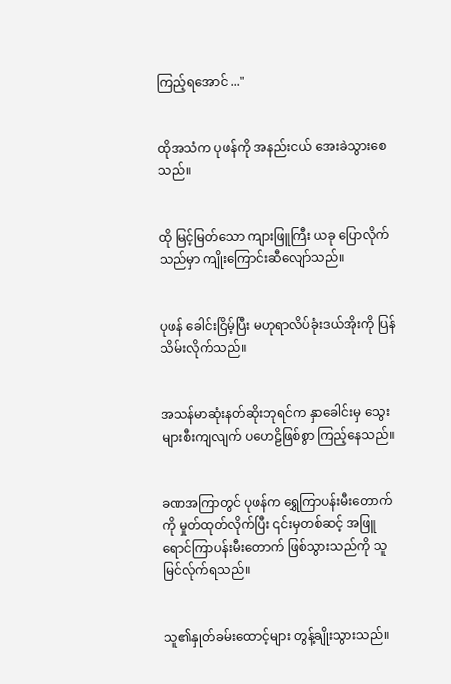ကြည့်ရအောင် ..."


ထိုအသံက ပုဖန်ကို အနည်းငယ် အေးခဲသွားစေသည်။


ထို မြင့်မြတ်သော ကျားဖြူကြီး ယခု ပြောလိုက်သည်မှာ ကျိုးကြောင်းဆီ‌လျော်သည်။


ပုဖန် ခေါင်းငြိမ့်ပြီး မဟုရာလိပ်ခုံးဒယ်အိုးကို ပြန်သိမ်းလိုက်သည်။


အသန်မာဆုံးနတ်ဆိုးဘုရင်က နှာခေါင်းမှ သွေးများစီးကျလျက် ပဟေဠိဖြစ်စွာ ကြည့်နေသည်။


ခဏအကြာတွင် ပုဖန်က ရွှေကြာပန်းမီးတောက်ကို ‌မှုတ်ထုတ်လိုက်ပြီး ၎င်းမှတစ်ဆင့် အဖြူရောင်ကြာပန်း‌မီးတောက် ဖြစ်သွားသည်ကို သူ မြင်လ်ုက်ရသည်။


သူ၏နှုတ်ခမ်းထောင့်များ တွန့်ချိုးသွားသည်။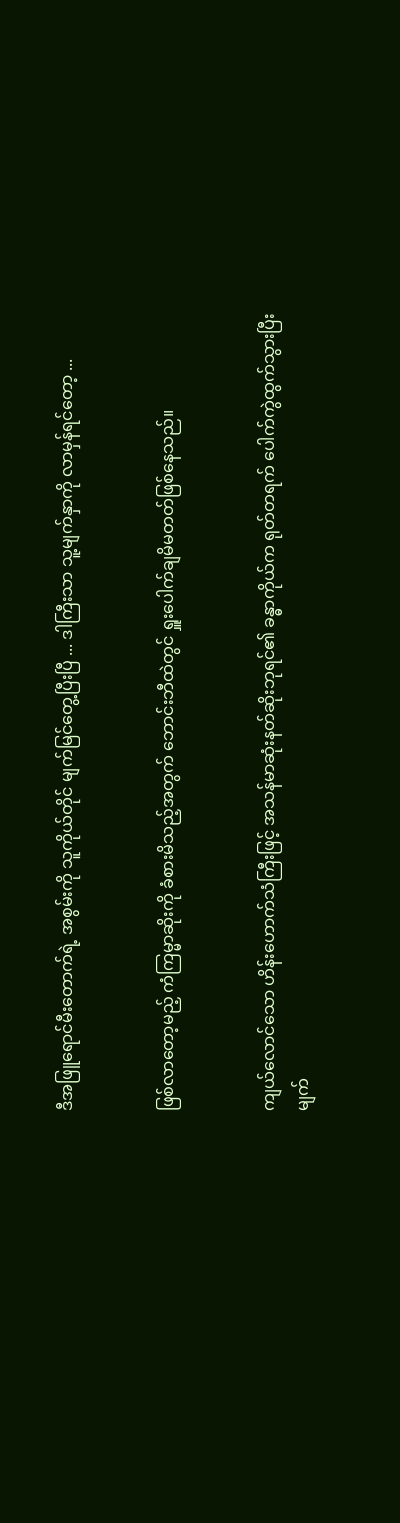ဒီအဖြူရောင်မီးတောက်ရဲ့ အစွမ်းကို သူကိုယ်တိုင် မျက်မြင်တွေ့ပြီးပြီ ... ဒါကြီးသာ သူ့မျက်နှာကို လာမှန်ရင်တော့ ...


ဖြစ်လာတော့မည့် ကံကြမ္မာဆိုးကို ခံစားမိသည့်အတွက် ဘောင်းဘီထဲတွင် ရှူးပေါက်ချမိမတတ်ဖြစ်နေသည်။


ကျယ်လောင်သော ဟိန်းဟောက်သံကြီးဖြင့် အသန်မာဆုံးနတ်ဆိုးဘုရင်၏ ခန္ဓာကိုယ်က ရုတ်တရက် ပေါက်ကွဲထွက်သွားပြီး မျက်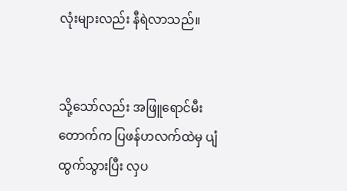လုံးများလည်း နီရဲလာသည်။


သို့သော်လည်း အဖြူရောင်မီးတောက်က ပြဖန်ဟလက်ထဲမှ ပျံထွက်သွားပြီး လှပ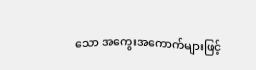သော အကွေးအကောက်များဖြင့်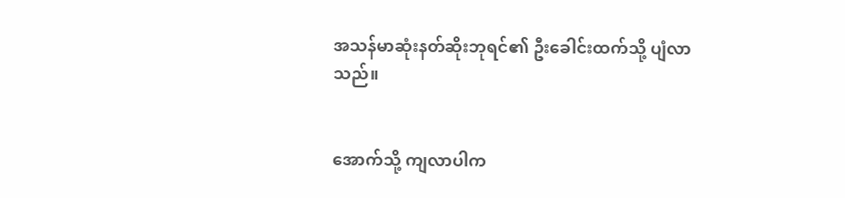အသန်မာဆုံးနတ်‌ဆိုးဘုရင်၏ ဦးခေါင်းထက်သို့ ပျံလာသည်။


အောက်သို့ ကျလာပါက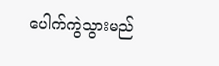ပေါက်ကွဲသွားမည်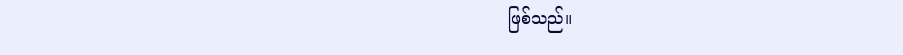ဖြစ်သည်။